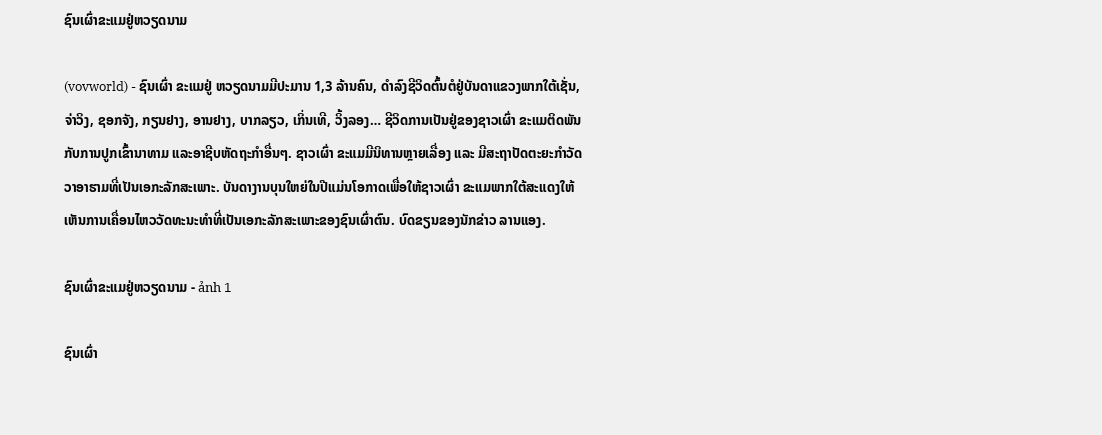ຊົນເຜົ່າຂະແມຢູ່ຫວຽດນາມ

(vovworld) - ຊົນເຜົ່າ ຂະແມຢູ່ ຫວຽດນາມມີປະມານ 1,3 ລ້ານຄົນ, ດຳລົງຊີວິດຕົ້ນຕໍຢູ່ບັນດາແຂວງພາກໃຕ້ເຊັ່ນ, ຈ່າວິງ, ຊອກຈັງ, ກຽນຢາງ, ອານຢາງ, ບາກລຽວ, ເກິ່ນເທີ, ວິ້ງລອງ… ຊີວິດການເປັນຢູ່ຂອງຊາວເຜົ່າ ຂະແມຕິດພັນກັບການປູກເຂົ້ານາທາມ ແລະອາຊີບຫັດຖະກຳອື່ນໆ. ຊາວເຜົ່າ ຂະແມມີນິທານຫຼາຍເລື່ອງ ແລະ ມີສະຖາປັດຕະຍະກຳວັດວາອາຮາມທີ່ເປັນເອກະລັກສະເພາະ. ບັນດາງານບຸນໃຫຍ່ໃນປີແມ່ນໂອກາດເພື່ອໃຫ້ຊາວເຜົ່າ ຂະແມພາກໃຕ້ສະແດງໃຫ້ເຫັນການເຄື່ອນໄຫວວັດທະນະທຳທີ່ເປັນເອກະລັກສະເພາະຂອງຊົນເຜົ່າຕົນ. ບົດຂຽນຂອງນັກຂ່າວ ລານແອງ.

ຊົນເຜົ່າຂະແມຢູ່ຫວຽດນາມ - ảnh 1

ຊົນເຜົ່າ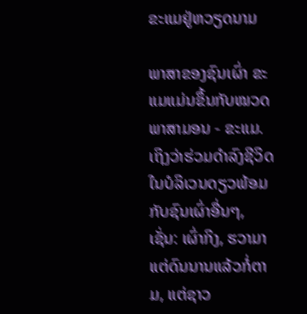ຂະແມຢູ່ຫວຽດນາມ

ພາສາຂອງຊົນເຜົ່າ ຂະແມແມ່ນຂຶ້ນກັບໝວດພາສາມອນ - ຂະແມ. ເຖິງວ່າຮ່ວມດຳລົງຊີວິດໃນບໍລິເວນດຽວພ້ອມກັບຊົນເຜົ່າອື່ນໆ, ເຊັ່ນ: ເຜົ່າກິງ, ຮວາມາແຕ່ດົນນານແລ້ວກໍ່ຕາມ, ແຕ່ຊາວ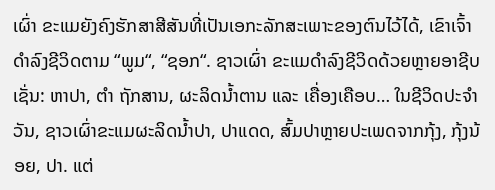ເຜົ່າ ຂະແມຍັງຄົງຮັກສາສີສັນທີ່ເປັນເອກະລັກສະເພາະຂອງຕົນໄວ້ໄດ້, ເຂົາເຈົ້າດຳລົງຊີວິດຕາມ “ພູມ“, “ຊອກ“. ຊາວເຜົ່າ ຂະແມດຳລົງຊີວິດດ້ວຍຫຼາຍອາຊີບເຊັ່ນ: ຫາປາ, ຕຳ ຖັກສານ, ຜະລິດນ້ຳຕານ ແລະ ເຄື່ອງເຄືອບ… ໃນຊີວິດປະຈຳວັນ, ຊາວເຜົ່າຂະແມຜະລິດນ້ຳປາ, ປາແດດ, ສົ້ມປາຫຼາຍປະເພດຈາກກຸ້ງ, ກຸ້ງນ້ອຍ, ປາ. ແຕ່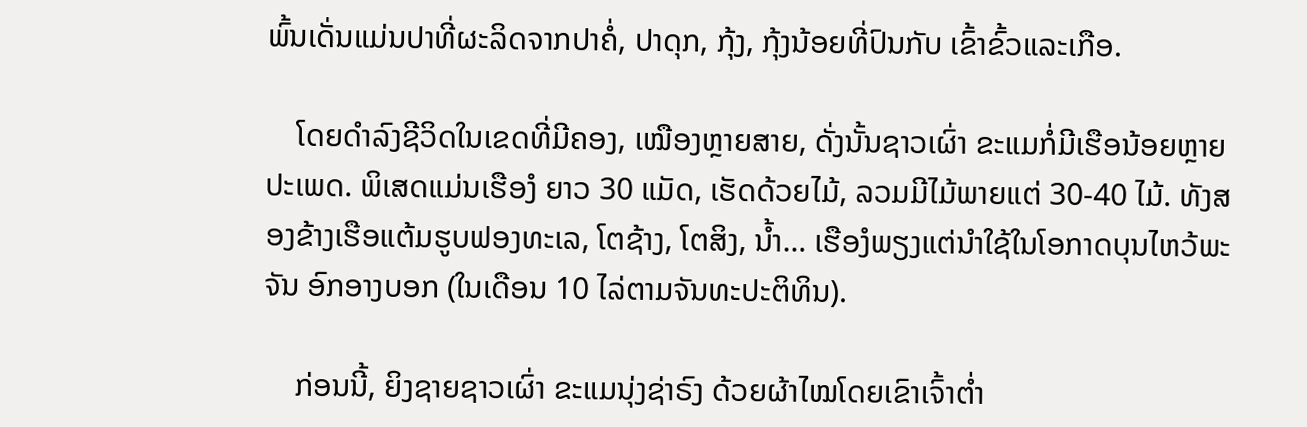ພົ້ນເດັ່ນແມ່ນປາທີ່ຜະລິດຈາກປາຄໍ່, ປາດຸກ, ກຸ້ງ, ກຸ້ງນ້ອຍທີ່ປົນກັບ ເຂົ້າຂົ້ວແລະເກືອ.

    ໂດຍດຳລົງຊີວິດໃນເຂດທີ່ມີຄອງ, ເໝືອງຫຼາຍສາຍ, ດັ່ງນັ້ນຊາວເຜົ່າ ຂະແມກໍ່ມີເຮືອນ້ອຍຫຼາຍປະເພດ. ພິເສດແມ່ນເຮືອງໍ ຍາວ 30 ແມັດ, ເຮັດດ້ວຍໄມ້, ລວມມີໄມ້ພາຍແຕ່ 30-40 ໄມ້. ທັງສອງຂ້າງເຮືອແຕ້ມຮູບຟອງທະເລ, ໂຕຊ້າງ, ໂຕສິງ, ນ້ຳ… ເຮືອງໍພຽງແຕ່ນຳໃຊ້ໃນໂອກາດບຸນໄຫວ້ພະຈັນ ອົກອາງບອກ (ໃນເດືອນ 10 ໄລ່ຕາມຈັນທະປະຕິທິນ).

    ກ່ອນນີ້, ຍິງຊາຍຊາວເຜົ່າ ຂະແມນຸ່ງຊ່າຣົງ ດ້ວຍຜ້າໄໝໂດຍເຂົາເຈົ້າຕ່ຳ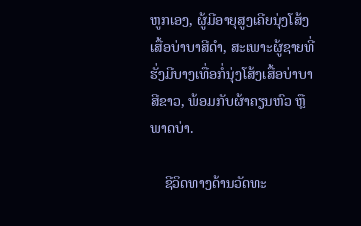ຫູກເອງ, ຜູ້ມີອາຍຸສູງເຄີຍນຸ່ງໂສ້ງເສື້ອບ່າບາສີດຳ, ສະເພາະຜູ້ຊາຍທີ່ຮັ່ງມີບາງເທື່ອກໍ່ນຸ່ງໂສ້ງເສື້ອບ່າບາສີຂາວ, ພ້ອມກັບຜ້າຄຽນຫົວ ຫຼືພາດບ່າ.

    ຊີວິດທາງດ້ານວັດທະ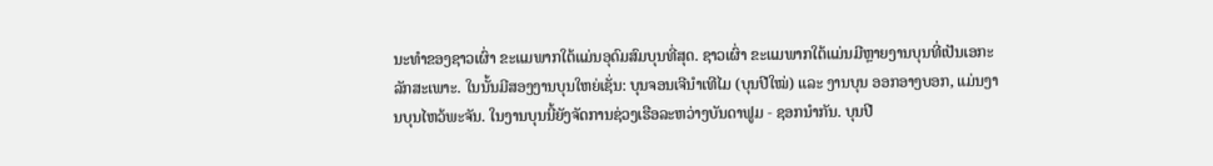ນະທຳຂອງຊາວເຜົ່າ ຂະແມພາກໃຕ້ແມ່ນອຸດົມສົມບຸນທີ່ສຸດ. ຊາວເຜົ່າ ຂະແມພາກໃຕ້ແມ່ນມີຫຼາຍງານບຸນທີ່ເປັນເອກະລັກສະເພາະ. ໃນນັ້ນມີສອງງານບຸນໃຫຍ່ເຊັ່ນ: ບຸນຈອນເຈີນຳເທີໄມ (ບຸນປີໃໝ່) ແລະ ງານບຸນ ອອກອາງບອກ, ແມ່ນງານບຸນໄຫວ້ພະຈັນ. ໃນງານບຸນນີ້ຍັງຈັດການຊ່ວງເຮືອລະຫວ່າງບັນດາຟູມ - ຊອກນຳກັນ. ບຸນປີ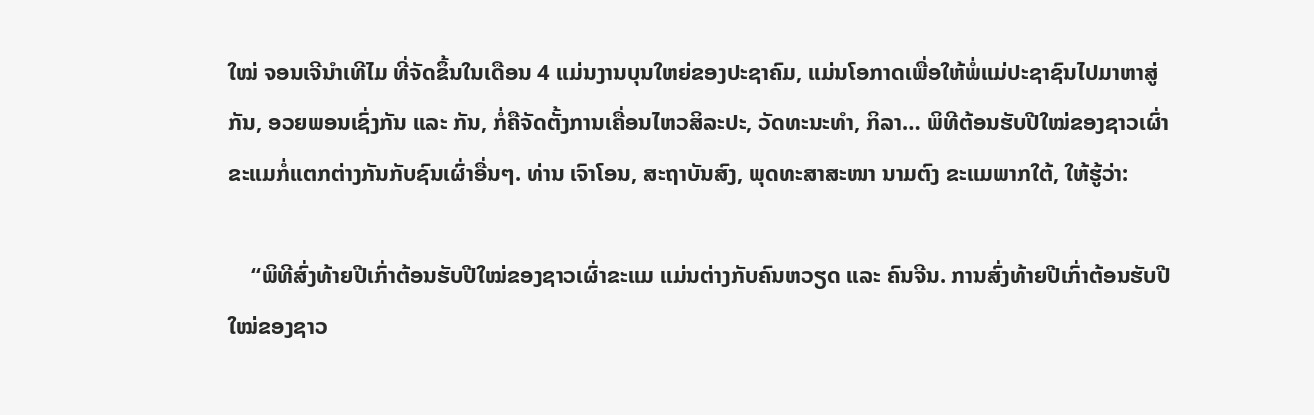ໃໝ່ ຈອນເຈີນຳເທີໄມ ທີ່ຈັດຂຶ້ນໃນເດືອນ 4 ແມ່ນງານບຸນໃຫຍ່ຂອງປະຊາຄົມ, ແມ່ນໂອກາດເພື່ອໃຫ້ພໍ່ແມ່ປະຊາຊົນໄປມາຫາສູ່ກັນ, ອວຍພອນເຊົ່ງກັນ ແລະ ກັນ, ກໍ່ຄືຈັດຕັ້ງການເຄື່ອນໄຫວສິລະປະ, ວັດທະນະທຳ, ກິລາ… ພິທີຕ້ອນຮັບປີໃໝ່ຂອງຊາວເຜົ່າຂະແມກໍ່ແຕກຕ່າງກັນກັບຊົນເຜົ່າອື່ນໆ. ທ່ານ ເຈົາໂອນ, ສະຖາບັນສົງ, ພຸດທະສາສະໜາ ນາມຕົງ ຂະແມພາກໃຕ້, ໃຫ້ຮູ້ວ່າ:

    “ພິທີສົ່ງທ້າຍປີເກົ່າຕ້ອນຮັບປີໃໝ່ຂອງຊາວເຜົ່າຂະແມ ແມ່ນຕ່າງກັບຄົນຫວຽດ ແລະ ຄົນຈີນ. ການສົ່ງທ້າຍປີເກົ່າຕ້ອນຮັບປີໃໝ່ຂອງຊາວ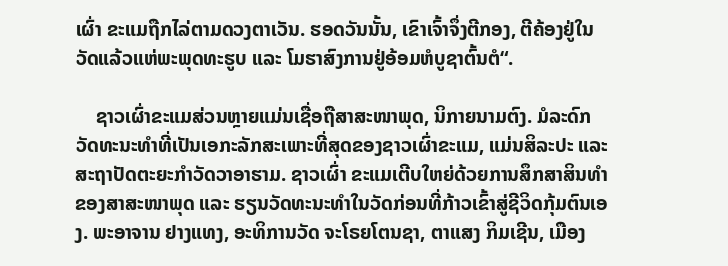ເຜົ່າ ຂະແມຖືກໄລ່ຕາມດວງຕາເວັນ. ຮອດວັນນັ້ນ, ເຂົາເຈົ້າຈຶ່ງຕີກອງ, ຕີຄ້ອງຢູ່ໃນວັດແລ້ວແຫ່ພະພຸດທະຮູບ ແລະ ໂມຮາສົງການຢູ່ອ້ອມຫໍບູຊາຕົ້ນຕໍ“.

    ຊາວເຜົ່າຂະແມສ່ວນຫຼາຍແມ່ນເຊື່ອຖືສາສະໜາພຸດ, ນິກາຍນາມຕົງ. ມໍລະດົກວັດທະນະທຳທີ່ເປັນເອກະລັກສະເພາະທີ່ສຸດຂອງຊາວເຜົ່າຂະແມ, ແມ່ນສິລະປະ ແລະ ສະຖາປັດຕະຍະກຳວັດວາອາຮາມ. ຊາວເຜົ່າ ຂະແມເຕີບໃຫຍ່ດ້ວຍການສຶກສາສິນທຳຂອງສາສະໜາພຸດ ແລະ ຮຽນວັດທະນະທຳໃນວັດກ່ອນທີ່ກ້າວເຂົ້າສູ່ຊີວິດກຸ້ມຕົນເອງ. ພະອາຈານ ຢາງແທງ, ອະທິການວັດ ຈະໂຣຍໂຕນຊາ, ຕາແສງ ກິມເຊີນ, ເມືອງ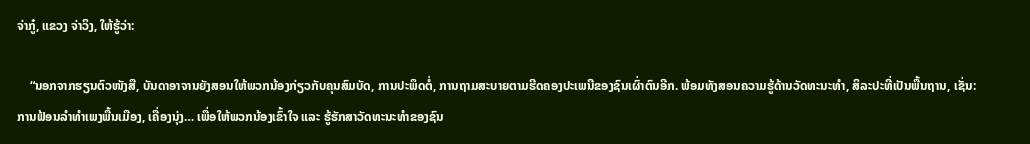ຈ່າກູ໋, ແຂວງ ຈ່າວິງ, ໃຫ້ຮູ້ວ່າ:

    “ນອກຈາກຮຽນຕົວໜັງສື, ບັນດາອາຈານຍັງສອນໃຫ້ພວກນ້ອງກ່ຽວກັບຄຸນສົມບັດ, ການປະພຶດຕໍ່, ການຖາມສະບາຍຕາມຮີດຄອງປະເພນີຂອງຊົນເຜົ່າຕົນອີກ. ພ້ອມທັງສອນຄວາມຮູ້ດ້ານວັດທະນະທຳ, ສິລະປະທີ່ເປັນພື້ນຖານ, ເຊັ່ນ: ການຟ້ອນລຳທຳເພງພື້ນເມືອງ, ເຄື່ອງນຸ່ງ… ເພື່ອໃຫ້ພວກນ້ອງເຂົ້າໃຈ ແລະ ຮູ້ຮັກສາວັດທະນະທຳຂອງຊົນ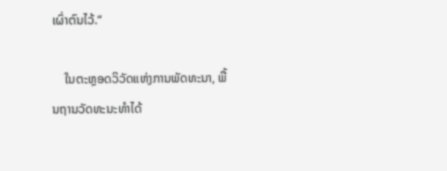ເຜົ່າຕົນໄວ້.“

    ໃນຕະຫຼອດວິວັດແຫ່ງການພັດທະນາ, ພື້ນຖານວັດທະນະທຳໄດ້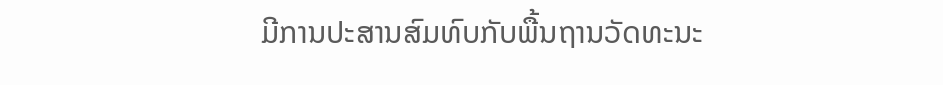ມີການປະສານສົມທົບກັບພື້ນຖານວັດທະນະ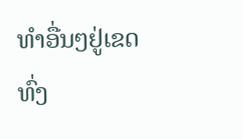ທຳອື່ນໆຢູ່ເຂດທົ່ງ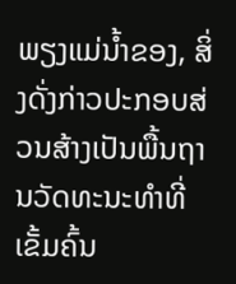ພຽງແມ່ນ້ຳຂອງ, ສິ່ງດັ່ງກ່າວປະກອບສ່ວນສ້າງເປັນພື້ນຖານວັດທະນະທຳທີ່ເຂັ້ມຄົ້ນ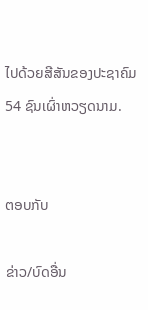ໄປດ້ວຍສີສັນຂອງປະຊາຄົມ 54 ຊົນເຜົ່າຫວຽດນາມ.


ຕອບກັບ

ຂ່າວ/ບົດອື່ນ